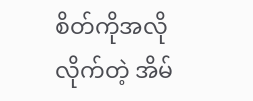စိတ်ကိုအလိုလိုက်တဲ့ အိမ်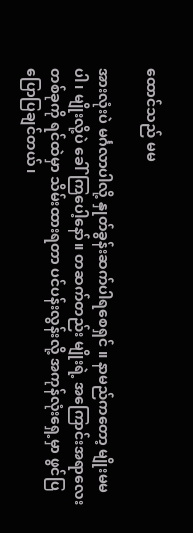ထောင်သည် မမ

အားလုံးပဲ မင်္ဂလာပါလို့ နှုတ်ခွန်းဆက်ပါရစေရှင် ။ နာမည်ကတော့ မျိုးမမ ပါ၊ မျိုးလို့ပဲ ခေါ်ကြပေါ့နော်။ တဆက်တည်း မျိုးရဲ့ အကြောင်းအရာလေးတစ်ခုကို ရင်ထဲမှာ သိမ်းထားရတာ ပင်ပန်းလွန်းလို့ အကုန်လုံးရှေ့မှာ ဖွင်ပြပြောပြချင်တယ်၊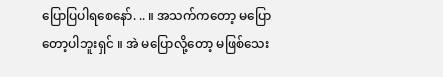ပြောပြပါရစေနော်. .. ။ အသက်ကတော့ မပြောတော့ပါဘူးရှင် ။ အဲ မပြောလို့တော့ မဖြစ်သေး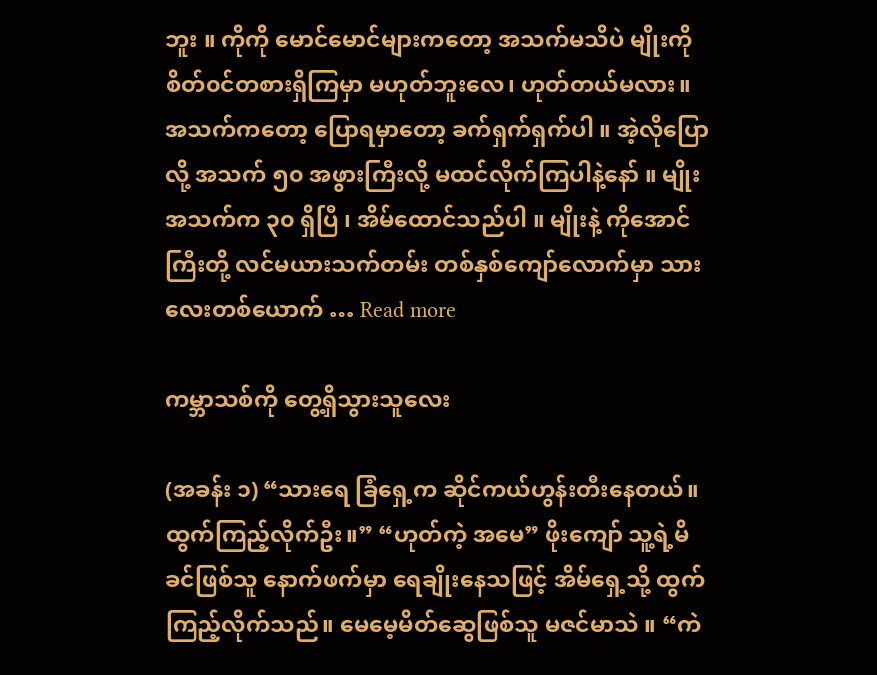ဘူး ။ ကိုကို မောင်မောင်များကတော့ အသက်မသိပဲ မျိုးကို စိတ်၀င်တစားရှိကြမှာ မဟုတ်ဘူးလေ၊ ဟုတ်တယ်မလား။ အသက်ကတော့ ပြောရမှာတော့ ခက်ရှက်ရှက်ပါ ။ အဲ့လိုပြောလို့ အသက် ၅၀ အဖွားကြီးလို့ မထင်လိုက်ကြပါနဲ့နော် ။ မျိုးအသက်က ၃၀ ရှိပြီ ၊ အိမ်ထောင်သည်ပါ ။ မျိုးနဲ့ ကိုအောင်ကြီးတို့ လင်မယားသက်တမ်း တစ်နှစ်ကျော်လောက်မှာ သားလေးတစ်ယောက် … Read more

ကမ္ဘာသစ်ကို တွေ့ရှိသွားသူလေး

(အခန်း ၁) “သားရေ ခြံရှေ့က ဆိုင်ကယ်ဟွန်းတီးနေတယ်။ ထွက်ကြည့်လိုက်ဦး။” “ဟုတ်ကဲ့ အမေ” ဖိုးကျော် သူ့ရဲ့မိခင်ဖြစ်သူ နောက်ဖက်မှာ ရေချိုးနေသဖြင့် အိမ်ရှေ့သို့ ထွက်ကြည့်လိုက်သည်။ မေမေ့မိတ်ဆွေဖြစ်သူ မဇင်မာသဲ ။ “ကဲ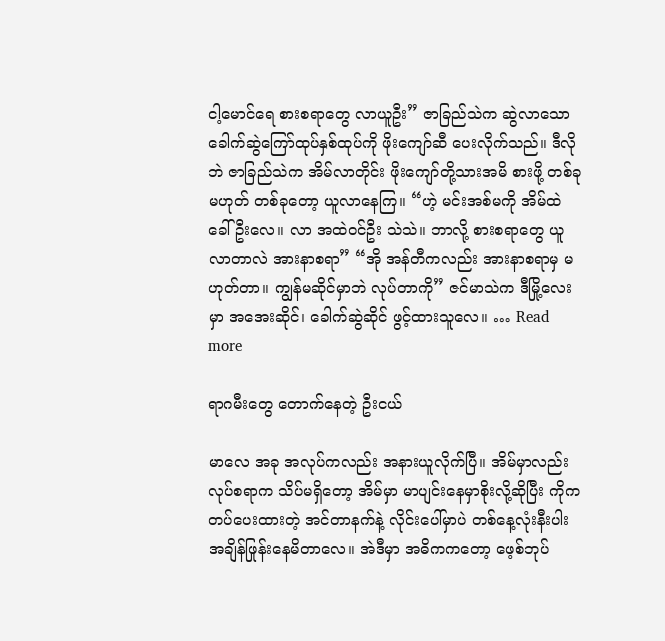ငါ့မောင်ရေ စားစရာတွေ လာယူဦး” ဇာခြည်သဲက ဆွဲလာသော ခေါက်ဆွဲကြော်ထုပ်နှစ်ထုပ်ကို ဖိုးကျော်ဆီ ပေးလိုက်သည်။ ဒီလိုဘဲ ဇာခြည်သဲက အိမ်လာတိုင်း ဖိုးကျော်တို့သားအမိ စားဖို့ တစ်ခုမဟုတ် တစ်ခုတော့ ယူလာနေကြ။ “ဟဲ့ မင်းအစ်မကို အိမ်ထဲခေါ်ဦးလေ။ လာ အထဲဝင်ဦး သဲသဲ။ ဘာလို့ စားစရာတွေ ယူလာတာလဲ အားနာစရာ” “အို အန်တီကလည်း အားနာစရာမှ မဟုတ်တာ။ ကျွန်မဆိုင်မှာဘဲ လုပ်တာကို” ဇင်မာသဲက ဒီမြို့လေးမှာ အအေးဆိုင်၊ ခေါက်ဆွဲဆိုင် ဖွင့်ထားသူလေ။ … Read more

ရာဂမီးတွေ တောက်နေတဲ့ ဦးငယ်

မာလေ အခု အလုပ်ကလည်း အနားယူလိုက်ပြီ။ အိမ်မှာလည်း လုပ်စရာက သိပ်မရှိတော့ အိမ်မှာ မာပျင်းနေမှာစိုးလို့ဆိုပြီး ကိုက တပ်ပေးထားတဲ့ အင်တာနက်နဲ့ လိုင်းပေါ်မှာပဲ တစ်နေ့လုံးနီးပါး အချိန်ဖြုန်းနေမိတာလေ။ အဲဒီမှာ အဓိကကတော့ ဖေ့စ်ဘုပ်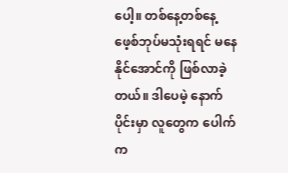ပေါ့။ တစ်နေ့တစ်နေ့ ဖေ့စ်ဘုပ်မသုံးရရင် မနေနိုင်အောင်ကို ဖြစ်လာခဲ့တယ်။ ဒါပေမဲ့ နောက်ပိုင်းမှာ လူတွေက ပေါက်က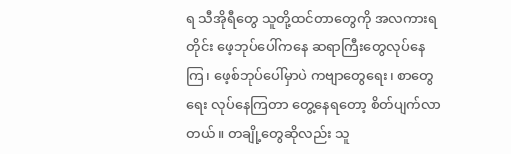ရ သီအိုရီတွေ သူတို့ထင်တာတွေကို အလကားရတိုင်း ဖေ့ဘုပ်ပေါ်ကနေ ဆရာကြီးတွေလုပ်နေကြ၊ ဖေ့စ်ဘုပ်ပေါ်မှာပဲ ကဗျာတွေရေး၊ စာတွေရေး လုပ်နေကြတာ တွေ့နေရတော့ စိတ်ပျက်လာတယ်။ တချို့တွေဆိုလည်း သူ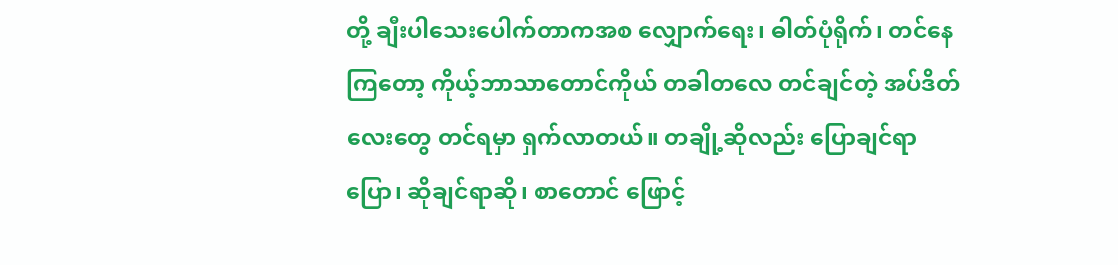တို့ ချီးပါသေးပေါက်တာကအစ လျှောက်ရေး၊ ဓါတ်ပုံရိုက်၊ တင်နေကြတော့ ကိုယ့်ဘာသာတောင်ကိုယ် တခါတလေ တင်ချင်တဲ့ အပ်ဒိတ်လေးတွေ တင်ရမှာ ရှက်လာတယ်။ တချို့ဆိုလည်း ပြောချင်ရာပြော၊ ဆိုချင်ရာဆို၊ စာတောင် ဖြောင့်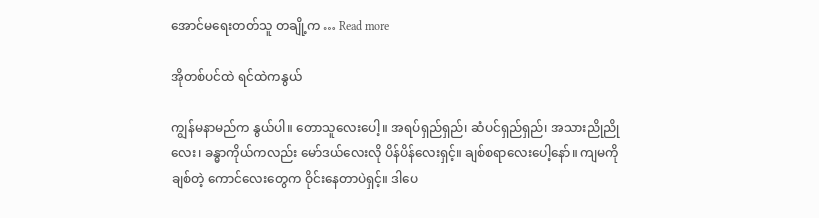အောင်မရေးတတ်သူ တချို့က … Read more

အိုတစ်ပင်ထဲ ရင်ထဲကနွယ်

ကျွန်မနာမည်က နွယ်ပါ။ တောသူလေးပေါ့။ အရပ်ရှည်ရှည်၊ ဆံပင်ရှည်ရှည်၊ အသားညိုညိုလေး၊ ခန္ဓာကိုယ်ကလည်း မော်ဒယ်လေးလို ပိန်ပိန်လေးရှင့်။ ချစ်စရာလေးပေါ့နော်။ ကျမကိုချစ်တဲ့ ကောင်လေးတွေက ဝိုင်းနေတာပဲရှင့်။ ဒါပေ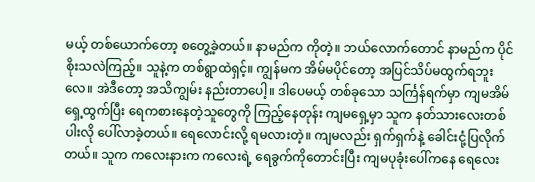မယ့် တစ်ယောက်တော့ စတွေ့ခဲ့တယ်။ နာမည်က ကိုတဲ့။ ဘယ်လောက်တောင် နာမည်က ပိုင်စိုးသလဲကြည့်။ သူနဲ့က တစ်ရွာထဲရှင့်။ ကျွန်မက အိမ်မပိုင်တော့ အပြင်သိပ်မထွက်ရဘူးလေ။ အဲဒီတော့ အသိကျွမ်း နည်းတာပေါ့။ ဒါပေမယ့် တစ်ခုသော သင်္ကြန်ရက်မှာ ကျမအိမ်ရှေ့ထွက်ပြီး ရေကစားနေတဲ့သူတွေကို ကြည့်နေတုန်း ကျမရှေ့မှာ သူက နတ်သားလေးတစ်ပါးလို ပေါ်လာခဲ့တယ်။ ရေလောင်းလို့ ရမလားတဲ့။ ကျမလည်း ရှက်ရှက်နဲ့ ခေါင်းငုံ့ပြလိုက်တယ်။ သူက ကလေးနားက ကလေးရဲ့ ရေခွက်ကိုတောင်းပြီး ကျမပုခုံးပေါ်ကနေ ရေလေး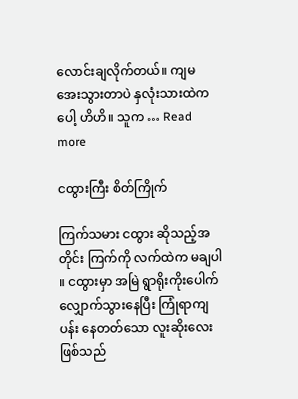လောင်းချလိုက်တယ်။ ကျမ အေးသွားတာပဲ နှလုံးသားထဲကပေါ့ ဟိဟိ။ သူက … Read more

ငထွားကြီး စိတ်ကြိုက်

ကြက်သမား ငထွား ဆိုသည့်အတိုင်း ကြက်ကို လက်ထဲက မချပါ ။ ငထွားမှာ အမြဲ ရွာရိုးကိုးပေါက် လျှောက်သွားနေပြီး ကြုံရာကျပန်း နေတတ်သော လူးဆိုးလေးဖြစ်သည်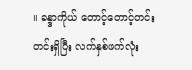။ ခန္ဒာကိုယ် တောင့်တောင့်တင်းတင်းရှိပြီး လက်နှစ်ဖက်လုံး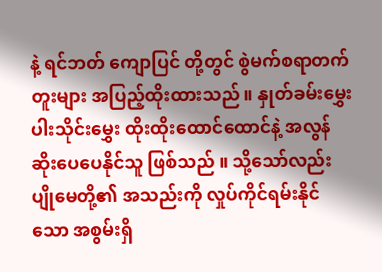နဲ့ ရင်ဘတ် ကျောပြင် တို့တွင် စွဲမက်စရာတက်တူးများ အပြည့်ထိုးထားသည်။ နှုတ်ခမ်းမွှေး ပါးသိုင်းမွှေး ထိုးထိုးထောင်ထောင်နဲ့ အလွန်ဆိုးပေပေနိုင်သူ ဖြစ်သည် ။ သို့သော်လည်း ပျိုမေတို့၏ အသည်းကို လှုပ်ကိုင်ရမ်းနိုင်သော အစွမ်းရှိ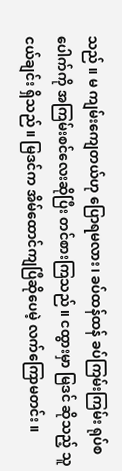သည် ။ မ ကျမ်းကျေတယ်ဟု ပြောရမလား၊ ခပ်ထန်ထန် ခပ်ကြမ်းကြမ်း ရုပ်စပေါက်ကို အကြမ်းစင်လေးဆိုပြီး တင်စားကြသည် ။ ငထွားမှာ မြဒင် ဆိုသည့် သူငယ်ချင်း ရှိသည် ။ မြဒင်က အိမ်ထောင်ကျပြီဆိုပေမဲ့ လက်ကြောမတင်း ။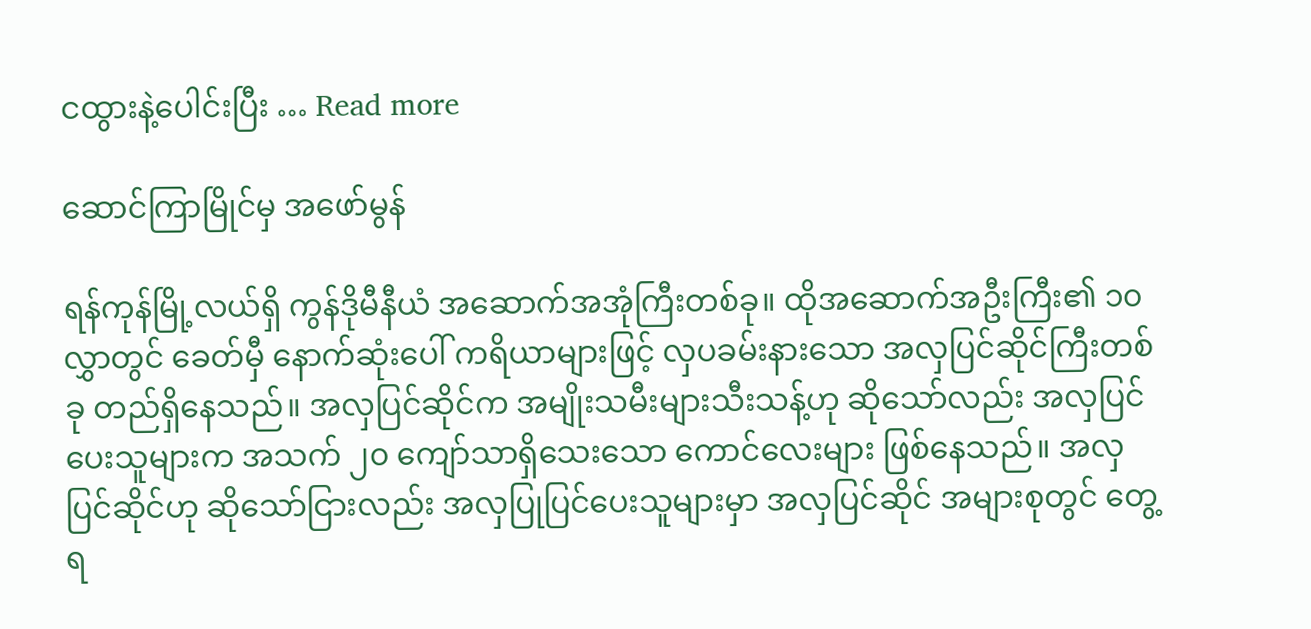ငထွားနဲ့ပေါင်းပြီး … Read more

ဆောင်ကြာမြိုင်မှ အဖော်မွန်

ရန်ကုန်မြို့လယ်ရှိ ကွန်ဒိုမီနီယံ အဆောက်အအုံကြီးတစ်ခု။ ထိုအဆောက်အဦးကြီး၏ ၁၀ လွှာတွင် ခေတ်မှီ နောက်ဆုံးပေါ် ကရိယာများဖြင့် လှပခမ်းနားသော အလှပြင်ဆိုင်ကြီးတစ်ခု တည်ရှိနေသည်။ အလှပြင်ဆိုင်က အမျိုးသမီးများသီးသန့်ဟု ဆိုသော်လည်း အလှပြင်ပေးသူများက အသက် ၂၀ ကျော်သာရှိသေးသော ကောင်လေးများ ဖြစ်နေသည်။ အလှပြင်ဆိုင်ဟု ဆိုသော်ငြားလည်း အလှပြုပြင်ပေးသူများမှာ အလှပြင်ဆိုင် အများစုတွင် တွေ့ရ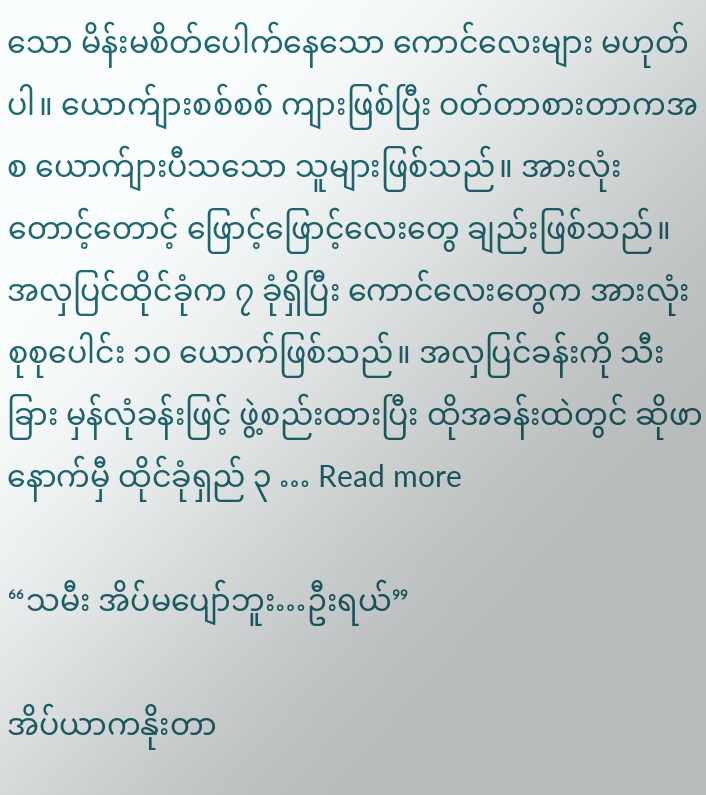သော မိန်းမစိတ်ပေါက်နေသော ကောင်လေးများ မဟုတ်ပါ။ ယောက်ျားစစ်စစ် ကျားဖြစ်ပြီး ဝတ်တာစားတာကအစ ယောက်ျားပီသသော သူများဖြစ်သည်။ အားလုံး တောင့်တောင့် ဖြောင့်ဖြောင့်လေးတွေ ချည်းဖြစ်သည်။ အလှပြင်ထိုင်ခုံက ၇ ခုံရှိပြီး ကောင်လေးတွေက အားလုံး စုစုပေါင်း ၁၀ ယောက်ဖြစ်သည်။ အလှပြင်ခန်းကို သီးခြား မှန်လုံခန်းဖြင့် ဖွဲ့စည်းထားပြီး ထိုအခန်းထဲတွင် ဆိုဖာနောက်မှီ ထိုင်ခုံရှည် ၃ … Read more

“သမီး အိပ်မပျော်ဘူး…ဦးရယ်”

အိပ်ယာကနိုးတာ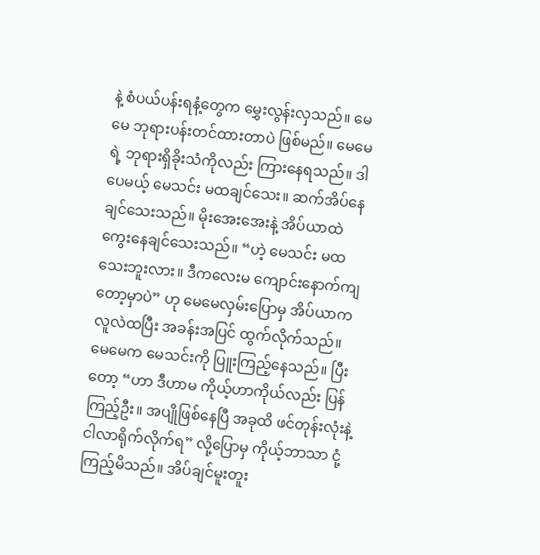နဲ့ စံပယ်ပန်းရနံ့တွေက မွှေးလွန်းလှသည်။ မေမေ ဘုရားပန်းတင်ထားတာပဲ ဖြစ်မည်။ မေမေရဲ့ ဘုရားရှိခိုးသံကိုလည်း ကြားနေရသည်။ ဒါပေမယ့် မေသင်း မထချင်သေး။ ဆက်အိပ်နေချင်သေးသည်။ မိုးအေးအေးနဲ့ အိပ်ယာထဲ ကွေးနေချင်သေးသည်။ “ဟဲ့ မေသင်း မထသေးဘူးလား။ ဒီကလေးမ ကျောင်းနောက်ကျတော့မှာပဲ” ဟု မေမေလှမ်းပြောမှ အိပ်ယာက လူလဲထပြီး အခန်းအပြင် ထွက်လိုက်သည်။ မေမေက မေသင်းကို ပြူးကြည့်နေသည်။ ပြီးတော့ “ဟာ ဒီဟာမ ကိုယ့်ဟာကိုယ်လည်း ပြန်ကြည့်ဦး။ အပျိုဖြစ်နေပြီ အခုထိ ဖင်တုန်းလုံးနဲ့ ငါလာရိုက်လိုက်ရ” လို့ပြောမှ ကိုယ့်ဘာသာ ငုံ့ကြည့်မိသည်။ အိပ်ချင်မူးတူး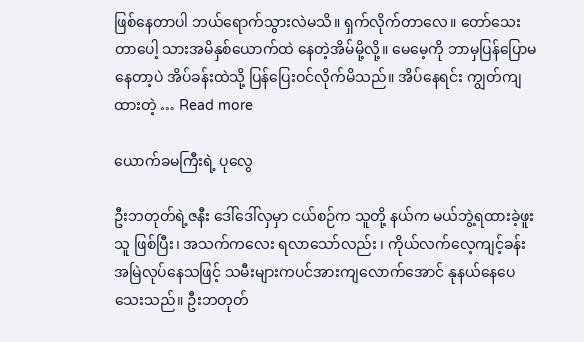ဖြစ်နေတာပါ ဘယ်ရောက်သွားလဲမသိ။ ရှက်လိုက်တာလေ။ တော်သေးတာပေါ့ သားအမိနှစ်ယောက်ထဲ နေတဲ့အိမ်မို့လို့။ မေမေ့ကို ဘာမှပြန်ပြောမနေတာ့ပဲ အိပ်ခန်းထဲသို့ ပြန်ပြေးဝင်လိုက်မိသည်။ အိပ်နေရင်း ကျွတ်ကျထားတဲ့ … Read more

ယောက်ခမကြီးရဲ့ ပုလွေ

ဦးဘတုတ်ရဲ့ဇနီး ဒေါ်ဒေါ်လှမှာ ငယ်စဉ်က သူတို့ နယ်က မယ်ဘွဲ့ရထားခဲ့ဖူးသူ ဖြစ်ပြီး၊ အသက်ကလေး ရလာသော်လည်း ၊ ကိုယ်လက်လေ့ကျင့်ခန်း အမြဲလုပ်နေသဖြင့် သမီးများကပင်အားကျလောက်အောင် နုနယ်နေပေသေးသည်။ ဦးဘတုတ်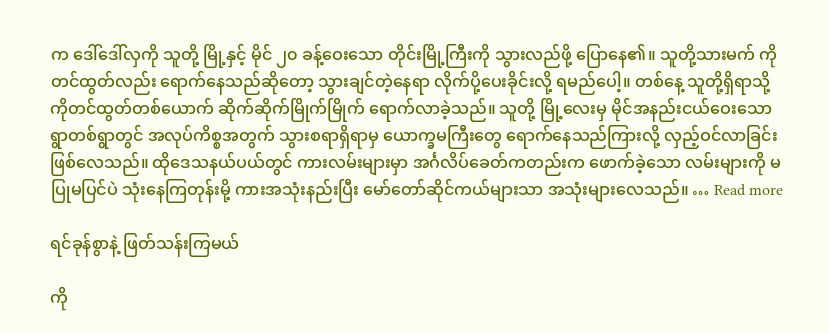က ဒေါ်ဒေါ်လှကို သူတို့ မြို့နှင့် မိုင် ၂၀ ခန့်ဝေးသော တိုင်းမြို့ကြီးကို သွားလည်ဖို့ ပြောနေ၏။ သူတို့သားမက် ကိုတင်ထွတ်လည်း ရောက်နေသည်ဆိုတော့ သွားချင်တဲ့နေရာ လိုက်ပို့ပေးခိုင်းလို့ ရမည်ပေါ့။ တစ်နေ့ သူတို့ရှိရာသို့ ကိုတင်ထွတ်တစ်ယောက် ဆိုက်ဆိုက်မြိုက်မြိုက် ရောက်လာခဲ့သည်။ သူတို့ မြို့လေးမှ မိုင်အနည်းငယ်ဝေးသော ရွာတစ်ရွာတွင် အလုပ်ကိစ္စအတွက် သွားစရာရှိရာမှ ယောက္ခမကြီးတွေ ရောက်နေသည်ကြားလို့ လှည့်ဝင်လာခြင်း ဖြစ်လေသည်။ ထိုဒေသနယ်ပယ်တွင် ကားလမ်းများမှာ အင်္ဂလိပ်ခေတ်ကတည်းက ဖောက်ခဲ့သော လမ်းများကို မပြုမပြင်ပဲ သုံးနေကြတုန်းမို့ ကားအသုံးနည်းပြီး မော်တော်ဆိုင်ကယ်များသာ အသုံးများလေသည်။ … Read more

ရင်ခုန်စွာနဲ့ ဖြတ်သန်းကြမယ်

ကို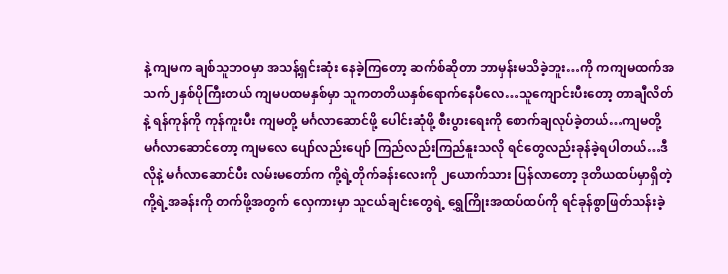နဲ့ ကျမက ချစ်သူဘဝမှာ အသန့်ရှင်းဆုံး နေခဲ့ကြတော့ ဆက်စ်ဆိုတာ ဘာမှန်းမသိခဲ့ဘူး…ကို ကကျမထက်အသက်၂နှစ်ပိုကြီးတယ် ကျမပထမနှစ်မှာ သူကတတိယနှစ်ရောက်နေပီလေ…သူကျောင်းပီးတော့ တာချီလိတ်နဲ့ ရန်ကုန်ကို ကုန်ကူးပီး ကျမတို့ မင်္ဂလာဆောင်ဖို့ ပေါင်းဆုံဖို့ စီးပွားရေးကို စောက်ချလုပ်ခဲ့တယ်…ကျမတို့ မင်္ဂလာဆောင်တော့ ကျမလေ ပျော်လည်းပျော် ကြည်လည်းကြည်နူးသလို ရင်တွေလည်းခုန်ခဲ့ရပါတယ်…ဒီလိုနဲ့ မင်္ဂလာဆောင်ပီး လမ်းမတော်က ကို့ရဲ့တိုက်ခန်းလေးကို ၂ယောက်သား ပြန်လာတော့ ဒုတိယထပ်မှာရှိတဲ့ ကို့ရဲ့အခန်းကို တက်ဖို့အတွက် လှေကားမှာ သူငယ်ချင်းတွေရဲ့ ရွှေကြိုးအထပ်ထပ်ကို ရင်ခုန်စွာဖြတ်သန်းခဲ့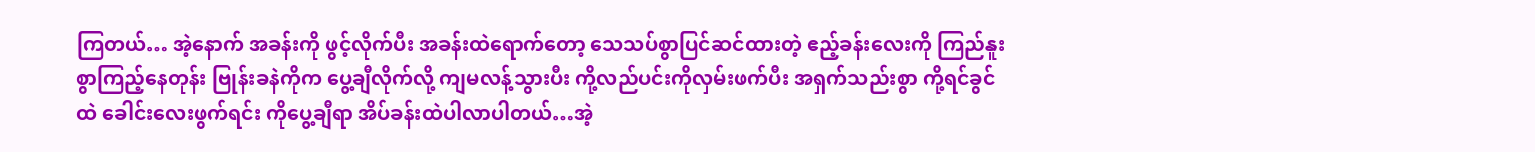ကြတယ်… အဲ့နောက် အခန်းကို ဖွင့်လိုက်ပီး အခန်းထဲရောက်တော့ သေသပ်စွာပြင်ဆင်ထားတဲ့ ဧည့်ခန်းလေးကို ကြည်နူးစွာကြည့်နေတုန်း ဗြုန်းခနဲကိုက ပွေ့ချီလိုက်လို့ ကျမလန့်သွားပီး ကို့လည်ပင်းကိုလှမ်းဖက်ပီး အရှက်သည်းစွာ ကို့ရင်ခွင်ထဲ ခေါင်းလေးဖွက်ရင်း ကိုပွေ့ချီရာ အိပ်ခန်းထဲပါလာပါတယ်…အဲ့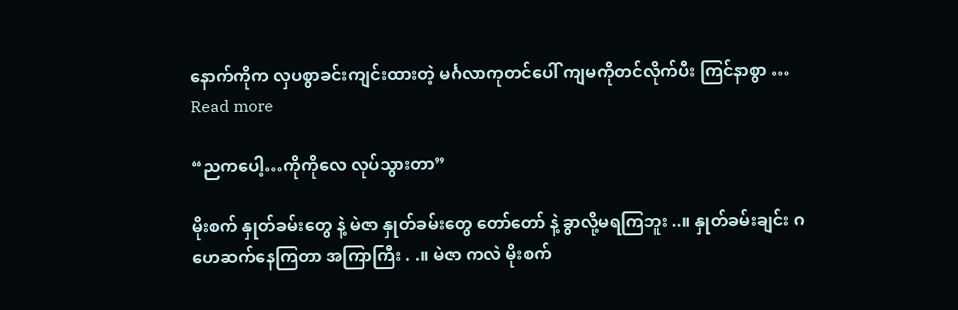နောက်ကိုက လှပစွာခင်းကျင်းထားတဲ့ မင်္ဂလာကုတင်ပေါ် ကျမကိုတင်လိုက်ပီး ကြင်နာစွာ … Read more

“ညကပေါ့…ကိုကိုလေ လုပ်သွားတာ”

မိုးစက် နှုတ်ခမ်းတွေ နဲ့ မဲဇာ နှုတ်ခမ်းတွေ တော်တော် နဲ့ ခွာလို့မရကြဘူး ..။ နှုတ်ခမ်းချင်း ဂဟေဆက်နေကြတာ အကြာကြီး . .။ မဲဇာ ကလဲ မိုးစက်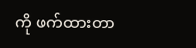ကို ဖက်ထားတာ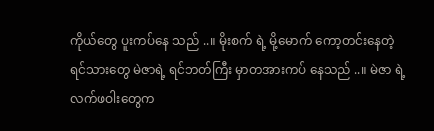ကိုယ်တွေ ပူးကပ်နေ သည် ..။ မိုးစက် ရဲ့ မို့မောက် ကော့တင်းနေတဲ့ ရင်သားတွေ မဲဇာရဲ့ ရင်ဘတ်ကြီး မှာတအားကပ် နေသည် ..။ မဲဇာ ရဲ့ လက်ဖဝါးတွေက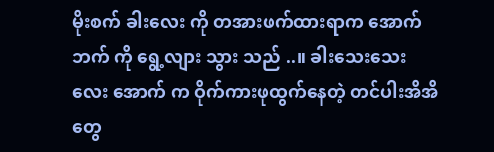မိုးစက် ခါးလေး ကို တအားဖက်ထားရာက အောက်ဘက် ကို ရွေ့လျား သွား သည် ..။ ခါးသေးသေးလေး အောက် က ဝိုက်ကားဖုထွက်နေတဲ့ တင်ပါးအိအိတွေ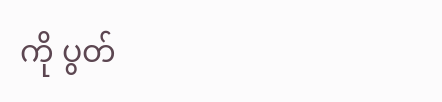ကို ပွတ်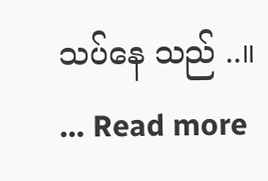သပ်နေ သည် ..။ … Read more